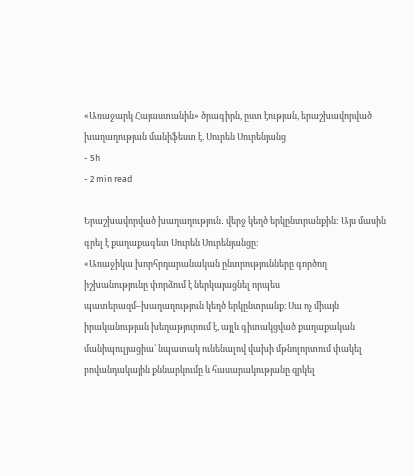«Առաջարկ Հայաստանին» ծրագիրն, ըստ էության, երաշխավորված խաղաղության մանիֆեստ է. Սուրեն Սուրենյանց
- 5h
- 2 min read

Երաշխավորված խաղաղություն․ վերջ կեղծ երկընտրանքին: Այս մասին գրել է քաղաքագետ Սուրեն Սուրենյանցը։
«Առաջիկա խորհրդարանական ընտրությունները գործող իշխանությունը փորձում է ներկայացնել որպես պատերազմ–խաղաղություն կեղծ երկընտրանք։ Սա ոչ միայն իրականության խեղաթյուրում է, այլև գիտակցված քաղաքական մանիպուլյացիա՝ նպատակ ունենալով վախի մթնոլորտում փակել բովանդակային քննարկումը և հասարակությանը զրկել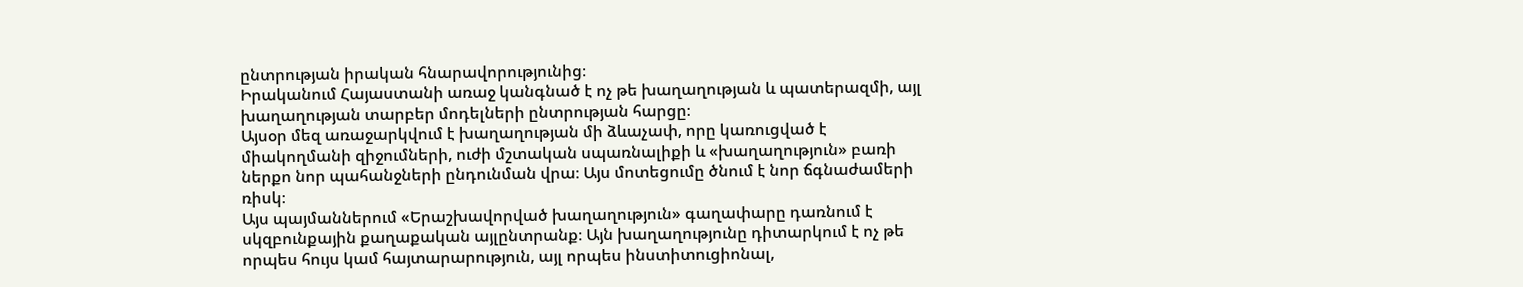ընտրության իրական հնարավորությունից։
Իրականում Հայաստանի առաջ կանգնած է ոչ թե խաղաղության և պատերազմի, այլ խաղաղության տարբեր մոդելների ընտրության հարցը։
Այսօր մեզ առաջարկվում է խաղաղության մի ձևաչափ, որը կառուցված է միակողմանի զիջումների, ուժի մշտական սպառնալիքի և «խաղաղություն» բառի ներքո նոր պահանջների ընդունման վրա։ Այս մոտեցումը ծնում է նոր ճգնաժամերի ռիսկ։
Այս պայմաններում «Երաշխավորված խաղաղություն» գաղափարը դառնում է սկզբունքային քաղաքական այլընտրանք։ Այն խաղաղությունը դիտարկում է ոչ թե որպես հույս կամ հայտարարություն, այլ որպես ինստիտուցիոնալ,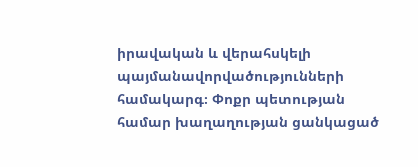իրավական և վերահսկելի պայմանավորվածությունների համակարգ։ Փոքր պետության համար խաղաղության ցանկացած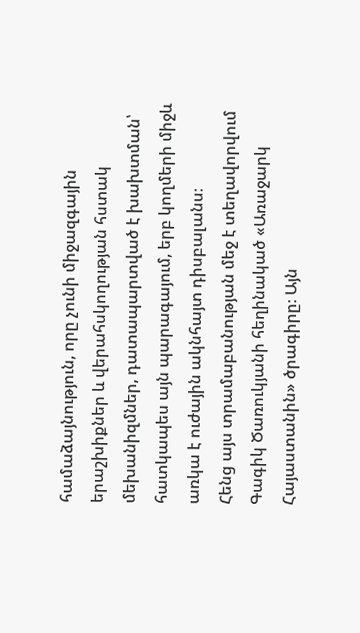համաձայնություն, որը չունի միջազգային երաշխիքներ և վերահսկողության հստակ մեխանիզմներ, դատապարտված է խախտման՝ հատկապես այն պարագայում, երբ կողմերի միջև առկա է ուժային ակնհայտ դիսբալանս։
Հենց այս տրամաբանության մեջ է տեղավորվում Գագիկ Ծառուկյանի հեղինակած «Առաջարկ Հայաստանին» ծրագիրը։ Այն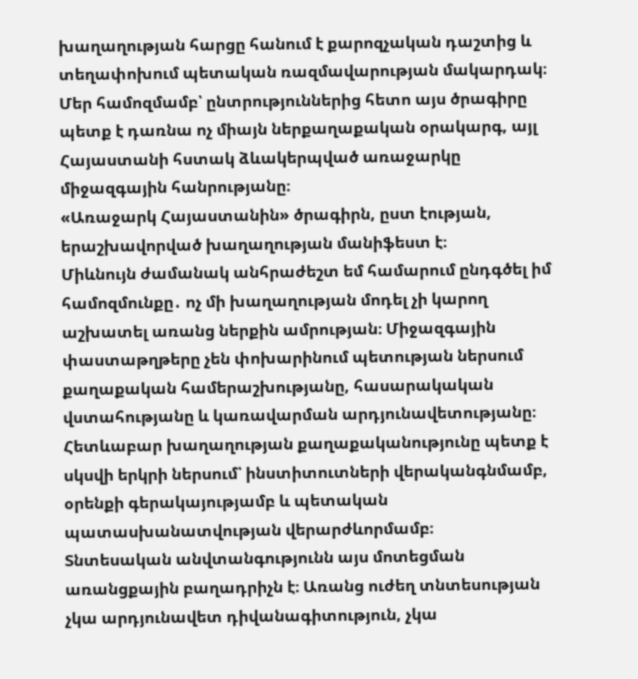խաղաղության հարցը հանում է քարոզչական դաշտից և տեղափոխում պետական ռազմավարության մակարդակ։ Մեր համոզմամբ՝ ընտրություններից հետո այս ծրագիրը պետք է դառնա ոչ միայն ներքաղաքական օրակարգ, այլ Հայաստանի հստակ ձևակերպված առաջարկը միջազգային հանրությանը։
«Առաջարկ Հայաստանին» ծրագիրն, ըստ էության, երաշխավորված խաղաղության մանիֆեստ է։
Միևնույն ժամանակ անհրաժեշտ եմ համարում ընդգծել իմ համոզմունքը․ ոչ մի խաղաղության մոդել չի կարող աշխատել առանց ներքին ամրության։ Միջազգային փաստաթղթերը չեն փոխարինում պետության ներսում քաղաքական համերաշխությանը, հասարակական վստահությանը և կառավարման արդյունավետությանը։ Հետևաբար խաղաղության քաղաքականությունը պետք է սկսվի երկրի ներսում՝ ինստիտուտների վերականգնմամբ, օրենքի գերակայությամբ և պետական պատասխանատվության վերարժևորմամբ։
Տնտեսական անվտանգությունն այս մոտեցման առանցքային բաղադրիչն է։ Առանց ուժեղ տնտեսության չկա արդյունավետ դիվանագիտություն, չկա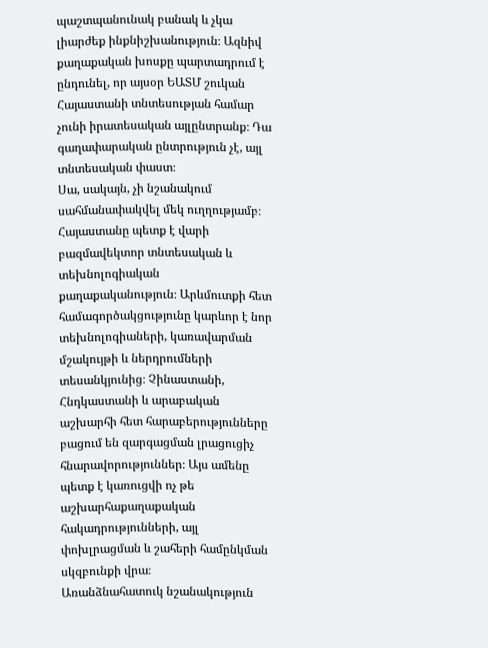պաշտպանունակ բանակ և չկա լիարժեք ինքնիշխանություն։ Ազնիվ քաղաքական խոսքը պարտադրում է ընդունել, որ այսօր ԵԱՏՄ շուկան Հայաստանի տնտեսության համար չունի իրատեսական այլընտրանք։ Դա գաղափարական ընտրություն չէ, այլ տնտեսական փաստ։
Սա, սակայն, չի նշանակում սահմանափակվել մեկ ուղղությամբ։ Հայաստանը պետք է վարի բազմավեկտոր տնտեսական և տեխնոլոգիական քաղաքականություն։ Արևմուտքի հետ համագործակցությունը կարևոր է նոր տեխնոլոգիաների, կառավարման մշակույթի և ներդրումների տեսանկյունից։ Չինաստանի, Հնդկաստանի և արաբական աշխարհի հետ հարաբերությունները բացում են զարգացման լրացուցիչ հնարավորություններ։ Այս ամենը պետք է կառուցվի ոչ թե աշխարհաքաղաքական հակադրությունների, այլ փոխլրացման և շահերի համընկման սկզբունքի վրա։
Առանձնահատուկ նշանակություն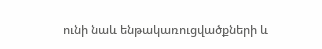ունի նաև ենթակառուցվածքների և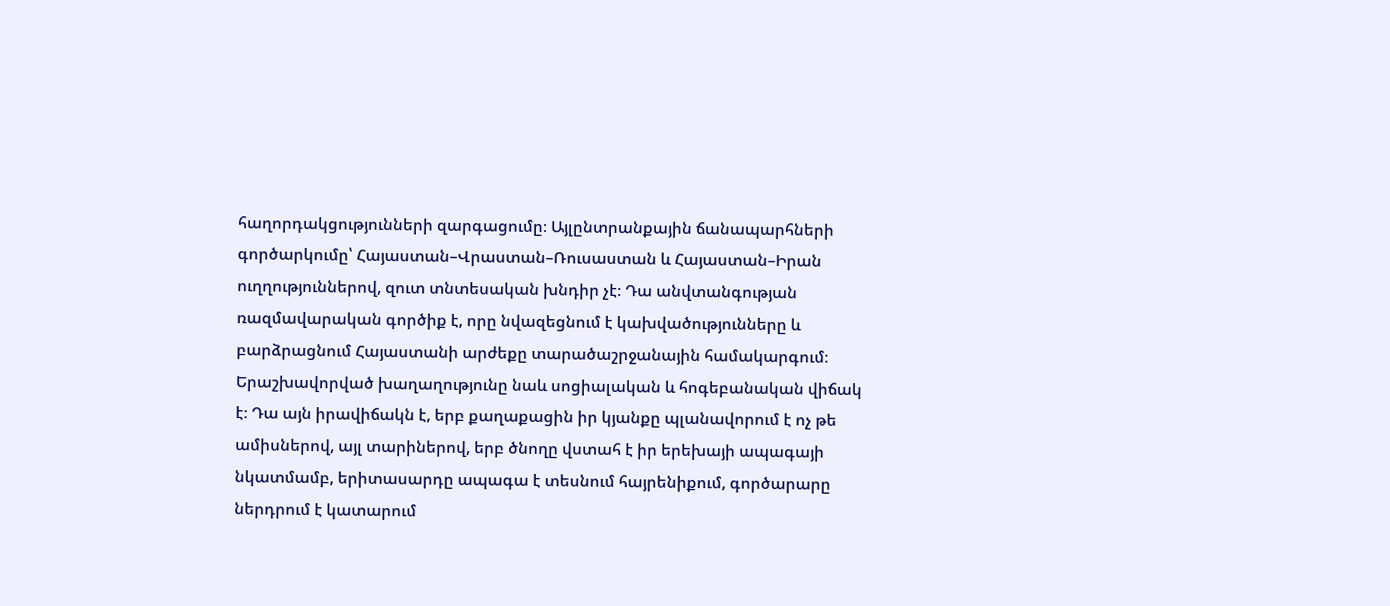հաղորդակցությունների զարգացումը։ Այլընտրանքային ճանապարհների գործարկումը՝ Հայաստան–Վրաստան–Ռուսաստան և Հայաստան–Իրան ուղղություններով, զուտ տնտեսական խնդիր չէ։ Դա անվտանգության ռազմավարական գործիք է, որը նվազեցնում է կախվածությունները և բարձրացնում Հայաստանի արժեքը տարածաշրջանային համակարգում։
Երաշխավորված խաղաղությունը նաև սոցիալական և հոգեբանական վիճակ է։ Դա այն իրավիճակն է, երբ քաղաքացին իր կյանքը պլանավորում է ոչ թե ամիսներով, այլ տարիներով, երբ ծնողը վստահ է իր երեխայի ապագայի նկատմամբ, երիտասարդը ապագա է տեսնում հայրենիքում, գործարարը ներդրում է կատարում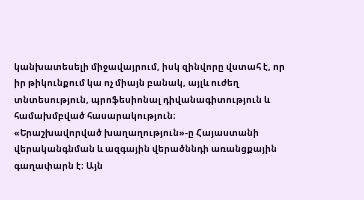կանխատեսելի միջավայրում, իսկ զինվորը վստահ է, որ իր թիկունքում կա ոչ միայն բանակ, այլև ուժեղ տնտեսություն, պրոֆեսիոնալ դիվանագիտություն և համախմբված հասարակություն։
«Երաշխավորված խաղաղություն»-ը Հայաստանի վերականգնման և ազգային վերածննդի առանցքային գաղափարն է։ Այն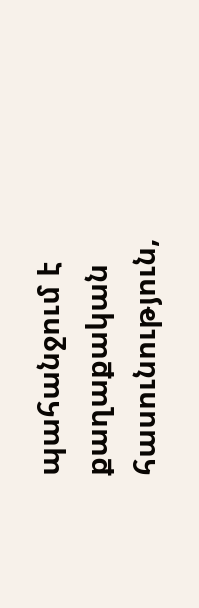պահանջում է քաղաքական հասունություն,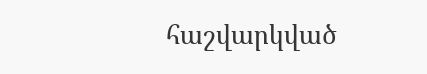հաշվարկված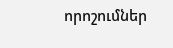որոշումներ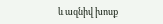և ազնիվ խոսք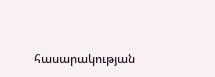հասարակության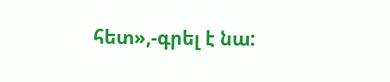հետ»,-գրել է նա: